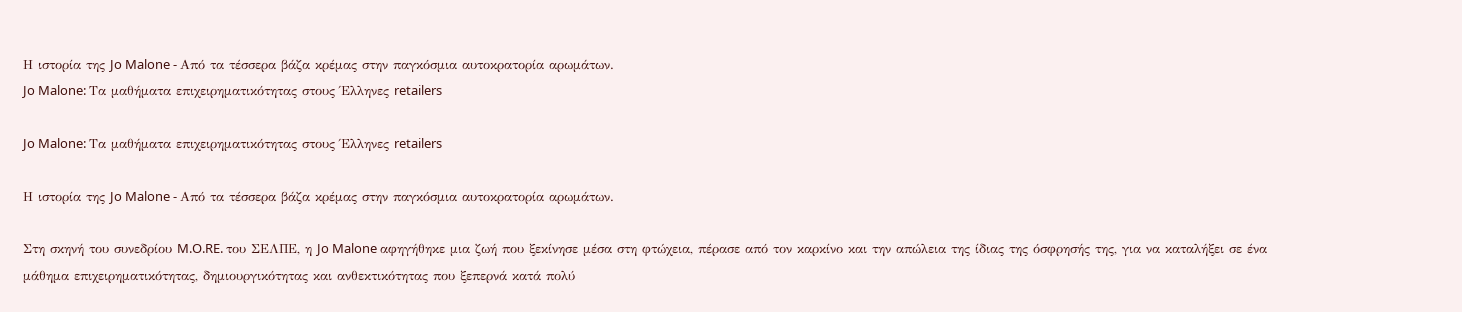Η ιστορία της Jo Malone - Από τα τέσσερα βάζα κρέμας στην παγκόσμια αυτοκρατορία αρωμάτων.
Jo Malone: Τα μαθήματα επιχειρηματικότητας στους Έλληνες retailers

Jo Malone: Τα μαθήματα επιχειρηματικότητας στους Έλληνες retailers

Η ιστορία της Jo Malone - Από τα τέσσερα βάζα κρέμας στην παγκόσμια αυτοκρατορία αρωμάτων.

Στη σκηνή του συνεδρίου M.O.RE. του ΣΕΛΠΕ, η Jo Malone αφηγήθηκε μια ζωή που ξεκίνησε μέσα στη φτώχεια, πέρασε από τον καρκίνο και την απώλεια της ίδιας της όσφρησής της, για να καταλήξει σε ένα μάθημα επιχειρηματικότητας, δημιουργικότητας και ανθεκτικότητας που ξεπερνά κατά πολύ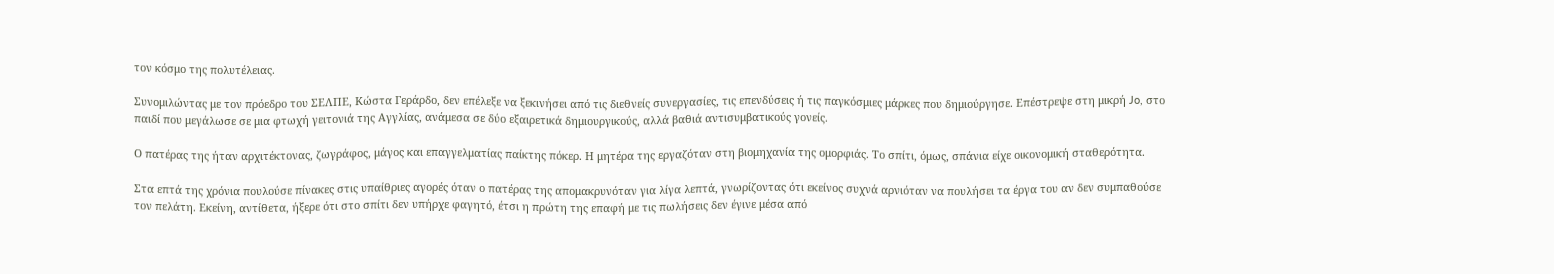τον κόσμο της πολυτέλειας.

Συνομιλώντας με τον πρόεδρο του ΣΕΛΠΕ, Κώστα Γεράρδο, δεν επέλεξε να ξεκινήσει από τις διεθνείς συνεργασίες, τις επενδύσεις ή τις παγκόσμιες μάρκες που δημιούργησε. Επέστρεψε στη μικρή Jo, στο παιδί που μεγάλωσε σε μια φτωχή γειτονιά της Αγγλίας, ανάμεσα σε δύο εξαιρετικά δημιουργικούς, αλλά βαθιά αντισυμβατικούς γονείς.

Ο πατέρας της ήταν αρχιτέκτονας, ζωγράφος, μάγος και επαγγελματίας παίκτης πόκερ. Η μητέρα της εργαζόταν στη βιομηχανία της ομορφιάς. Το σπίτι, όμως, σπάνια είχε οικονομική σταθερότητα.

Στα επτά της χρόνια πουλούσε πίνακες στις υπαίθριες αγορές όταν ο πατέρας της απομακρυνόταν για λίγα λεπτά, γνωρίζοντας ότι εκείνος συχνά αρνιόταν να πουλήσει τα έργα του αν δεν συμπαθούσε τον πελάτη. Εκείνη, αντίθετα, ήξερε ότι στο σπίτι δεν υπήρχε φαγητό, έτσι η πρώτη της επαφή με τις πωλήσεις δεν έγινε μέσα από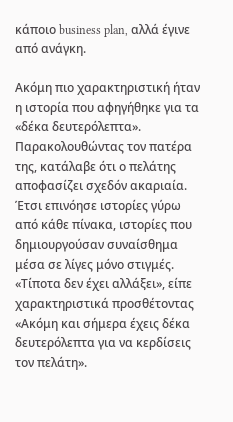κάποιο business plan, αλλά έγινε από ανάγκη.

Ακόμη πιο χαρακτηριστική ήταν η ιστορία που αφηγήθηκε για τα «δέκα δευτερόλεπτα». Παρακολουθώντας τον πατέρα της, κατάλαβε ότι ο πελάτης αποφασίζει σχεδόν ακαριαία. Έτσι επινόησε ιστορίες γύρω από κάθε πίνακα, ιστορίες που δημιουργούσαν συναίσθημα μέσα σε λίγες μόνο στιγμές. «Τίποτα δεν έχει αλλάξει», είπε χαρακτηριστικά προσθέτοντας «Ακόμη και σήμερα έχεις δέκα δευτερόλεπτα για να κερδίσεις τον πελάτη».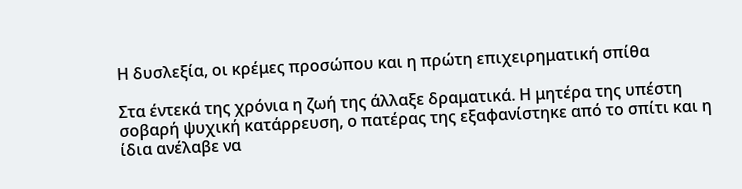Η δυσλεξία, οι κρέμες προσώπου και η πρώτη επιχειρηματική σπίθα

Στα έντεκά της χρόνια η ζωή της άλλαξε δραματικά. Η μητέρα της υπέστη σοβαρή ψυχική κατάρρευση, ο πατέρας της εξαφανίστηκε από το σπίτι και η ίδια ανέλαβε να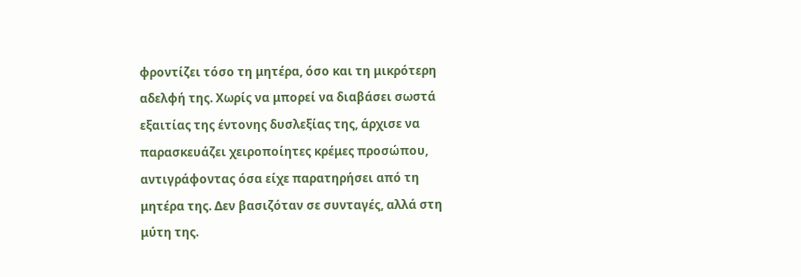φροντίζει τόσο τη μητέρα, όσο και τη μικρότερη αδελφή της. Χωρίς να μπορεί να διαβάσει σωστά εξαιτίας της έντονης δυσλεξίας της, άρχισε να παρασκευάζει χειροποίητες κρέμες προσώπου, αντιγράφοντας όσα είχε παρατηρήσει από τη μητέρα της. Δεν βασιζόταν σε συνταγές, αλλά στη μύτη της.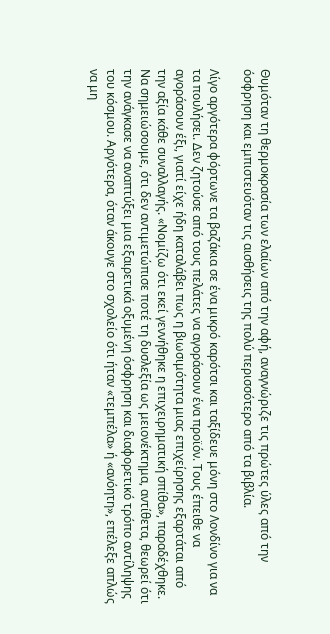Θυμόταν τη θερμοκρασία των ελαίων από την αφή, αναγνώριζε τις πρώτες ύλες από την όσφρηση και εμπιστευόταν τις αισθήσεις της πολύ περισσότερο από τα βιβλία.

Λίγο αργότερα φόρτωνε τα βαζάκια σε ένα μικρό καρότσι και ταξίδευε μόνη στο Λονδίνο για να τα πουλήσει. Δεν ζητούσε από τους πελάτες να αγοράσουν ένα προϊόν. Τους έπειθε να αγοράσουν έξι, γιατί είχε ήδη καταλάβει πως η βιωσιμότητα μιας επιχείρησης εξαρτάται από την αξία κάθε συναλλαγής. «Νομίζω ότι εκεί γεννήθηκε η επιχειρηματική σπίθα», παραδέχθηκε. Να σημειώσουμε, ότι δεν αντιμετώπισε ποτέ τη δυσλεξία ως μειονέκτημα, αντίθετα, θεωρεί ότι την ανάγκασε να αναπτύξει μια εξαιρετικά οξυμένη όσφρηση και διαφορετικό τρόπο αντίληψης του κόσμου. Αργότερα, όταν άκουγε στο σχολείο ότι ήταν «τεμπέλα» ή «ανόητη», επέλεξε απλώς να μη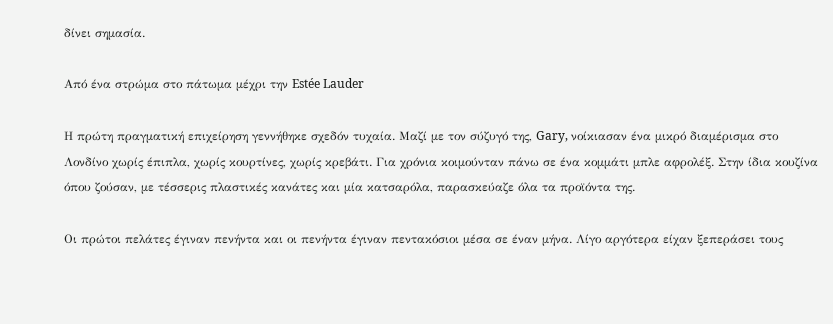δίνει σημασία.

Από ένα στρώμα στο πάτωμα μέχρι την Estée Lauder

Η πρώτη πραγματική επιχείρηση γεννήθηκε σχεδόν τυχαία. Μαζί με τον σύζυγό της, Gary, νοίκιασαν ένα μικρό διαμέρισμα στο Λονδίνο χωρίς έπιπλα, χωρίς κουρτίνες, χωρίς κρεβάτι. Για χρόνια κοιμούνταν πάνω σε ένα κομμάτι μπλε αφρολέξ. Στην ίδια κουζίνα όπου ζούσαν, με τέσσερις πλαστικές κανάτες και μία κατσαρόλα, παρασκεύαζε όλα τα προϊόντα της.

Οι πρώτοι πελάτες έγιναν πενήντα και οι πενήντα έγιναν πεντακόσιοι μέσα σε έναν μήνα. Λίγο αργότερα είχαν ξεπεράσει τους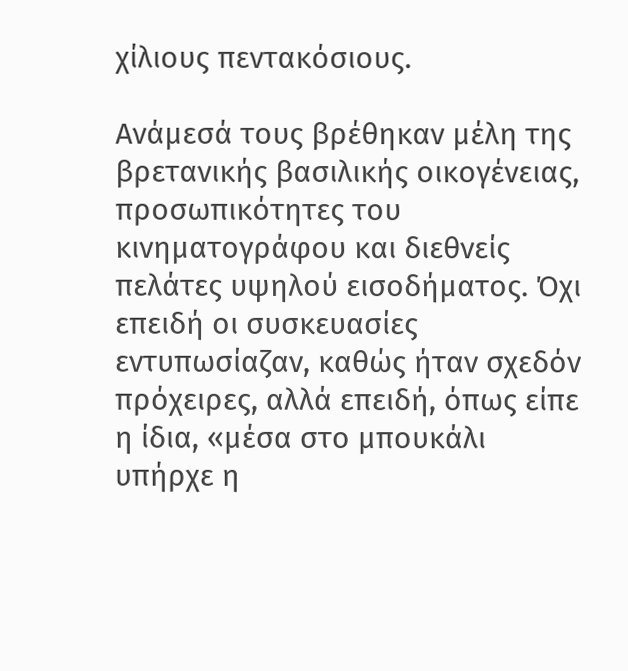χίλιους πεντακόσιους.

Ανάμεσά τους βρέθηκαν μέλη της βρετανικής βασιλικής οικογένειας, προσωπικότητες του κινηματογράφου και διεθνείς πελάτες υψηλού εισοδήματος. Όχι επειδή οι συσκευασίες εντυπωσίαζαν, καθώς ήταν σχεδόν πρόχειρες, αλλά επειδή, όπως είπε η ίδια, «μέσα στο μπουκάλι υπήρχε η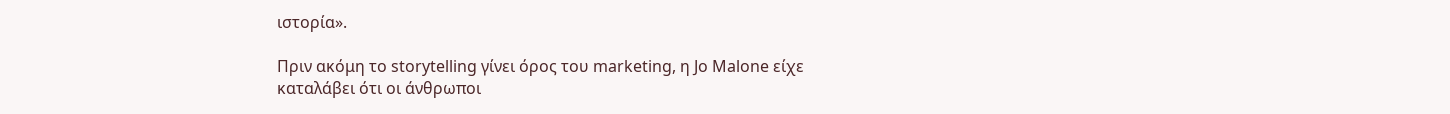ιστορία».

Πριν ακόμη το storytelling γίνει όρος του marketing, η Jo Malone είχε καταλάβει ότι οι άνθρωποι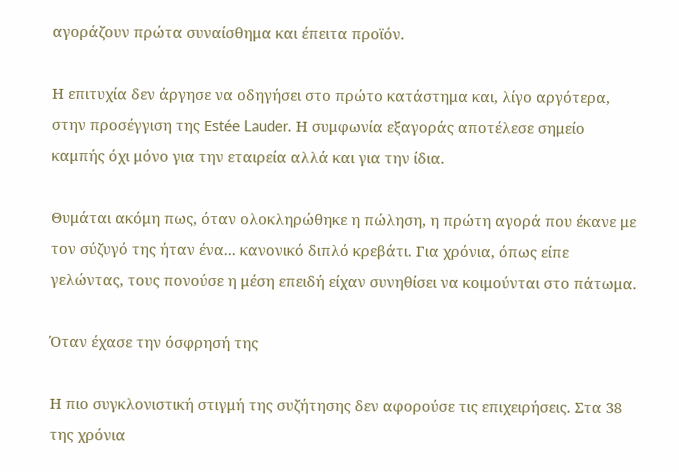αγοράζουν πρώτα συναίσθημα και έπειτα προϊόν.

Η επιτυχία δεν άργησε να οδηγήσει στο πρώτο κατάστημα και, λίγο αργότερα, στην προσέγγιση της Estée Lauder. Η συμφωνία εξαγοράς αποτέλεσε σημείο καμπής όχι μόνο για την εταιρεία αλλά και για την ίδια.

Θυμάται ακόμη πως, όταν ολοκληρώθηκε η πώληση, η πρώτη αγορά που έκανε με τον σύζυγό της ήταν ένα... κανονικό διπλό κρεβάτι. Για χρόνια, όπως είπε γελώντας, τους πονούσε η μέση επειδή είχαν συνηθίσει να κοιμούνται στο πάτωμα.

Όταν έχασε την όσφρησή της

Η πιο συγκλονιστική στιγμή της συζήτησης δεν αφορούσε τις επιχειρήσεις. Στα 38 της χρόνια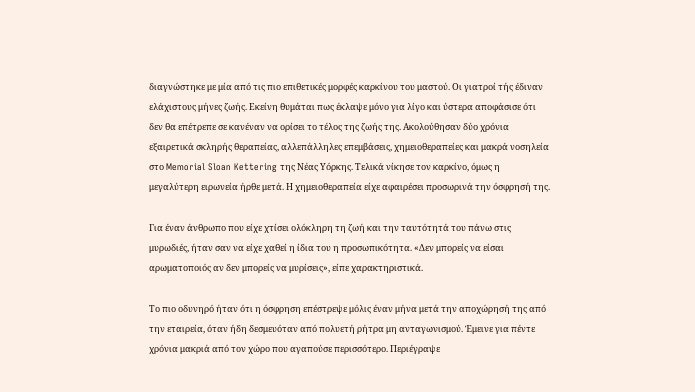διαγνώστηκε με μία από τις πιο επιθετικές μορφές καρκίνου του μαστού. Οι γιατροί τής έδιναν ελάχιστους μήνες ζωής. Εκείνη θυμάται πως έκλαψε μόνο για λίγο και ύστερα αποφάσισε ότι δεν θα επέτρεπε σε κανέναν να ορίσει το τέλος της ζωής της. Ακολούθησαν δύο χρόνια εξαιρετικά σκληρής θεραπείας, αλλεπάλληλες επεμβάσεις, χημειοθεραπείες και μακρά νοσηλεία στο Memorial Sloan Kettering της Νέας Υόρκης. Τελικά νίκησε τον καρκίνο, όμως η μεγαλύτερη ειρωνεία ήρθε μετά. Η χημειοθεραπεία είχε αφαιρέσει προσωρινά την όσφρησή της.

Για έναν άνθρωπο που είχε χτίσει ολόκληρη τη ζωή και την ταυτότητά του πάνω στις μυρωδιές, ήταν σαν να είχε χαθεί η ίδια του η προσωπικότητα. «Δεν μπορείς να είσαι αρωματοποιός αν δεν μπορείς να μυρίσεις», είπε χαρακτηριστικά.

Το πιο οδυνηρό ήταν ότι η όσφρηση επέστρεψε μόλις έναν μήνα μετά την αποχώρησή της από την εταιρεία, όταν ήδη δεσμευόταν από πολυετή ρήτρα μη ανταγωνισμού. Έμεινε για πέντε χρόνια μακριά από τον χώρο που αγαπούσε περισσότερο. Περιέγραψε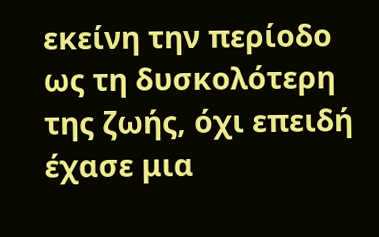εκείνη την περίοδο ως τη δυσκολότερη της ζωής, όχι επειδή έχασε μια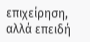επιχείρηση, αλλά επειδή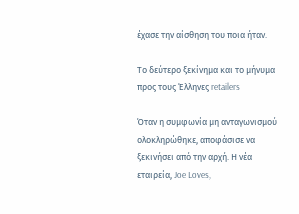έχασε την αίσθηση του ποια ήταν.

Το δεύτερο ξεκίνημα και το μήνυμα προς τους Έλληνες retailers

Όταν η συμφωνία μη ανταγωνισμού ολοκληρώθηκε, αποφάσισε να ξεκινήσει από την αρχή. Η νέα εταιρεία, Joe Loves,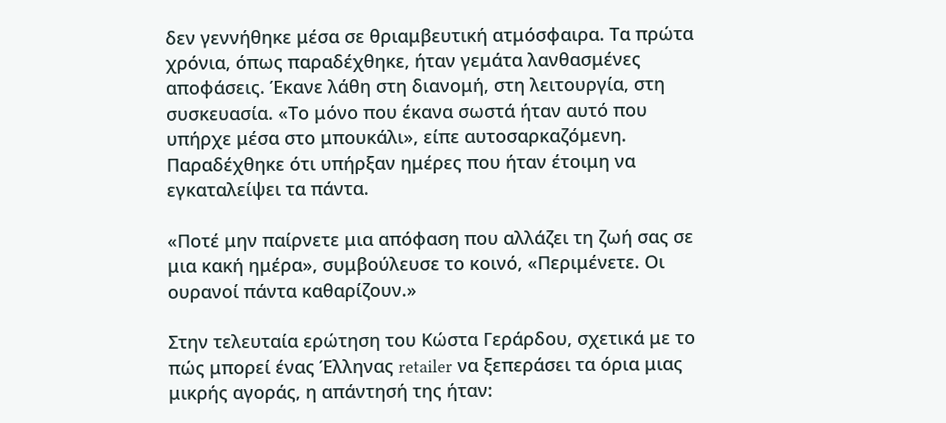δεν γεννήθηκε μέσα σε θριαμβευτική ατμόσφαιρα. Τα πρώτα χρόνια, όπως παραδέχθηκε, ήταν γεμάτα λανθασμένες αποφάσεις. Έκανε λάθη στη διανομή, στη λειτουργία, στη συσκευασία. «Το μόνο που έκανα σωστά ήταν αυτό που υπήρχε μέσα στο μπουκάλι», είπε αυτοσαρκαζόμενη. Παραδέχθηκε ότι υπήρξαν ημέρες που ήταν έτοιμη να εγκαταλείψει τα πάντα.

«Ποτέ μην παίρνετε μια απόφαση που αλλάζει τη ζωή σας σε μια κακή ημέρα», συμβούλευσε το κοινό, «Περιμένετε. Οι ουρανοί πάντα καθαρίζουν.»

Στην τελευταία ερώτηση του Κώστα Γεράρδου, σχετικά με το πώς μπορεί ένας Έλληνας retailer να ξεπεράσει τα όρια μιας μικρής αγοράς, η απάντησή της ήταν: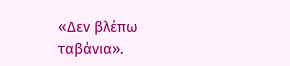«Δεν βλέπω ταβάνια».